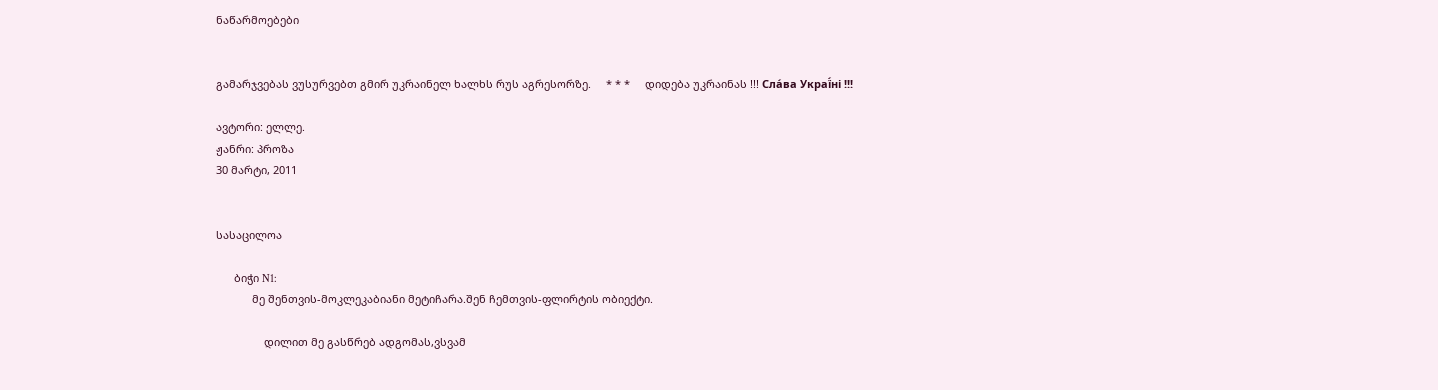ნაწარმოებები


გამარჯვებას ვუსურვებთ გმირ უკრაინელ ხალხს რუს აგრესორზე.     * * *     დიდება უკრაინას !!! Сла́ва Украї́ні !!!

ავტორი: ელლე.
ჟანრი: პროზა
30 მარტი, 2011


სასაცილოა

      ბიჭი N1:
            მე შენთვის-მოკლეკაბიანი მეტიჩარა.შენ ჩემთვის-ფლირტის ობიექტი.

                დილით მე გასწრებ ადგომას,ვსვამ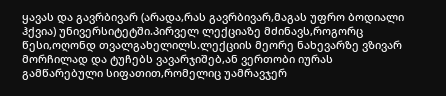ყავას და გავრბივარ (არადა,რას გავრბივარ,მაგას უფრო ბოდიალი ჰქვია) უნივერსიტეტში.პირველ ლექციაზე მძინავს,როგორც წესი,ოღონდ თვალგახელილს.ლექციის მეორე ნახევარზე ვზივარ მორჩილად და ტუჩებს ვავარჯიშებ,ან ვერთობი იურას გამწარებული სიფათით,რომელიც უამრავჯერ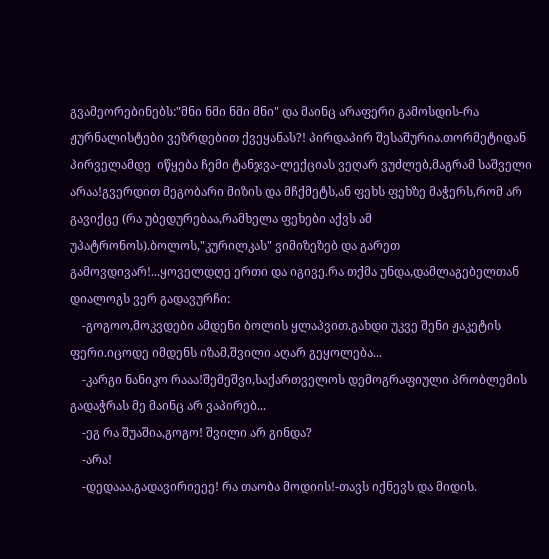გვამეორებინებს:"მნი ნმი ნმი მნი" და მაინც არაფერი გამოსდის-რა ჟურნალისტები ვეზრდებით ქვეყანას?! პირდაპირ შესაშურია.თორმეტიდან პირველამდე  იწყება ჩემი ტანჯვა-ლექციას ვეღარ ვუძლებ,მაგრამ საშველი არაა!გვერდით მეგობარი მიზის და მჩქმეტს,ან ფეხს ფეხზე მაჭერს,რომ არ გავიქცე (რა უბედურებაა,რამხელა ფეხები აქვს ამ უპატრონოს).ბოლოს,"კურილკას" ვიმიზეზებ და გარეთ გამოვდივარ!...ყოველდღე ერთი და იგივე.რა თქმა უნდა,დამლაგებელთან დიალოგს ვერ გადავურჩი:
    -გოგოო,მოკვდები ამდენი ბოლის ყლაპვით.გახდი უკვე შენი ჟაკეტის ფერი.იცოდე იმდენს იზამ,შვილი აღარ გეყოლება...
    -კარგი ნანიკო რააა!შემეშვი,საქართველოს დემოგრაფიული პრობლემის გადაჭრას მე მაინც არ ვაპირებ...
    -ეგ რა შუაშია,გოგო! შვილი არ გინდა?
    -არა!
    -დედააა,გადავირიეეე! რა თაობა მოდიის!-თავს იქნევს და მიდის.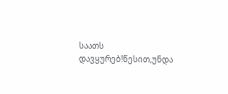საათს დავყურებ!წესით,უნდა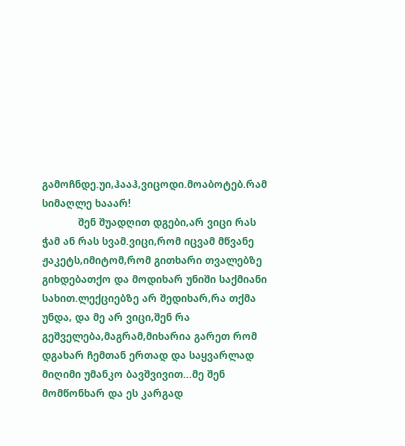გამოჩნდე.უი,ჰააჰ,ვიცოდი.მოაბოტებ.რამ სიმაღლე ხააარ!
            შენ შუადღით დგები,არ ვიცი რას ჭამ ან რას სვამ.ვიცი,რომ იცვამ მწვანე ჟაკეტს,იმიტომ,რომ გითხარი თვალებზე გიხდებათქო და მოდიხარ უნიში საქმიანი სახით.ლექციებზე არ შედიხარ,რა თქმა უნდა, და მე არ ვიცი,შენ რა გეშველება,მაგრამ,მიხარია გარეთ რომ დგახარ ჩემთან ერთად და საყვარლად მიღიმი უმანკო ბავშვივით...მე შენ მომწონხარ და ეს კარგად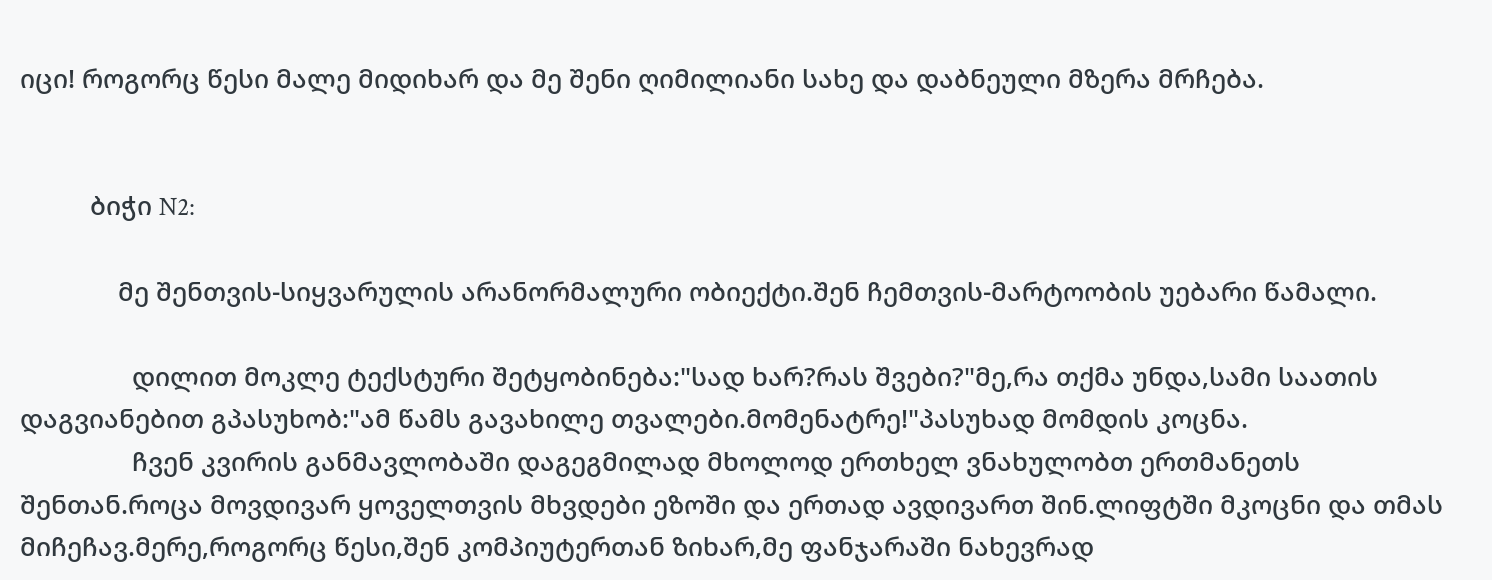იცი! როგორც წესი მალე მიდიხარ და მე შენი ღიმილიანი სახე და დაბნეული მზერა მრჩება.


          ბიჭი N2:

              მე შენთვის-სიყვარულის არანორმალური ობიექტი.შენ ჩემთვის-მარტოობის უებარი წამალი.

                დილით მოკლე ტექსტური შეტყობინება:"სად ხარ?რას შვები?"მე,რა თქმა უნდა,სამი საათის დაგვიანებით გპასუხობ:"ამ წამს გავახილე თვალები.მომენატრე!"პასუხად მომდის კოცნა.
                ჩვენ კვირის განმავლობაში დაგეგმილად მხოლოდ ერთხელ ვნახულობთ ერთმანეთს შენთან.როცა მოვდივარ ყოველთვის მხვდები ეზოში და ერთად ავდივართ შინ.ლიფტში მკოცნი და თმას მიჩეჩავ.მერე,როგორც წესი,შენ კომპიუტერთან ზიხარ,მე ფანჯარაში ნახევრად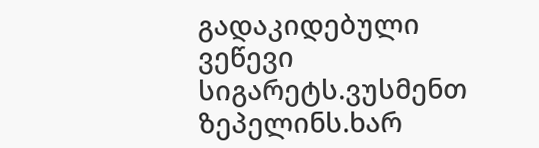გადაკიდებული ვეწევი სიგარეტს.ვუსმენთ ზეპელინს.ხარ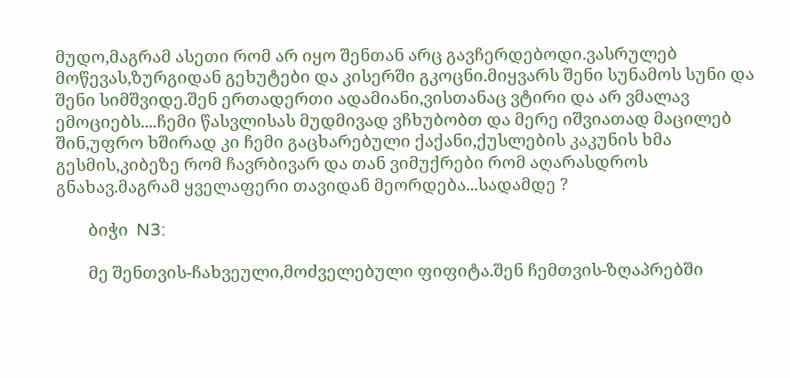მუდო,მაგრამ ასეთი რომ არ იყო შენთან არც გავჩერდებოდი.ვასრულებ მოწევას,ზურგიდან გეხუტები და კისერში გკოცნი.მიყვარს შენი სუნამოს სუნი და შენი სიმშვიდე.შენ ერთადერთი ადამიანი,ვისთანაც ვტირი და არ ვმალავ ემოციებს....ჩემი წასვლისას მუდმივად ვჩხუბობთ და მერე იშვიათად მაცილებ შინ,უფრო ხშირად კი ჩემი გაცხარებული ქაქანი,ქუსლების კაკუნის ხმა გესმის,კიბეზე რომ ჩავრბივარ და თან ვიმუქრები რომ აღარასდროს გნახავ.მაგრამ ყველაფერი თავიდან მეორდება...სადამდე ?

        ბიჭი  N3:

        მე შენთვის-ჩახვეული,მოძველებული ფიფიტა.შენ ჩემთვის-ზღაპრებში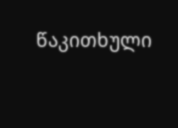წაკითხული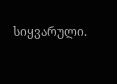სიყვარული.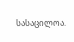სასაცილოა.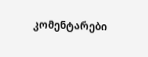კომენტარები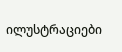ილუსტრაციები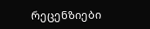რეცენზიები